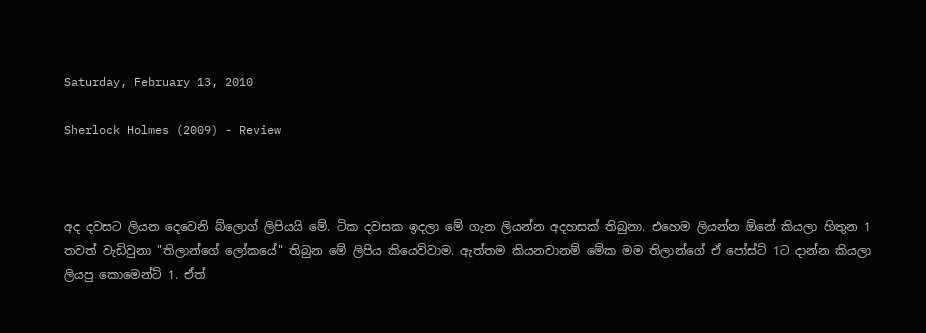Saturday, February 13, 2010

Sherlock Holmes (2009) - Review



අද දවසට ලියන දෙවෙනි බ්ලොග් ලිපියයි මේ. ටික දවසක ඉදලා මේ ගැන ලියන්න අදහසක් තිබුනා. එහෙම ලියන්න ඕනේ කියලා හිතුන 1 තවත් වැඩිවුනා "තිලාන්ගේ ලෝකයේ" තිබුන මේ ලිපිය කියෙව්වාම. ඇත්තම කියනවානම් මේක මම තිලාන්ගේ ඒ පෝස්ට් 1ට දාන්න කියලා ලියපු කොමෙන්ට් 1. ඒත්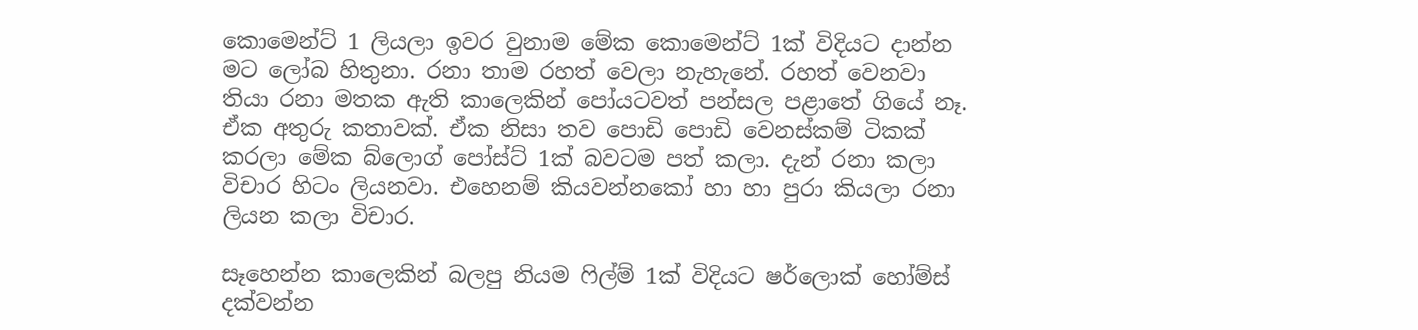කොමෙන්ට් 1 ලියලා ඉවර වුනාම මේක කොමෙන්ට් 1ක් විදියට දාන්න මට ලෝබ හිතුනා. රනා තාම රහත් වෙලා නැහැනේ. රහත් වෙනවා තියා රනා මතක ඇති කාලෙකින් පෝයටවත් පන්සල පළාතේ ගියේ නෑ. ඒක අතුරු කතාවක්. ඒක නිසා තව පොඩි පොඩි වෙනස්කම් ටිකක් කරලා මේක බ්ලොග් පෝස්ට් 1ක් බවටම පත් කලා. දැන් රනා කලා විචාර හිටං ලියනවා. එහෙනම් කියවන්නකෝ හා හා පුරා කියලා රනා ලියන කලා විචාර.

සෑහෙන්න කාලෙකින් බලපු නියම ෆිල්ම් 1ක් විදියට ෂර්ලොක් හෝම්ස් දක්වන්න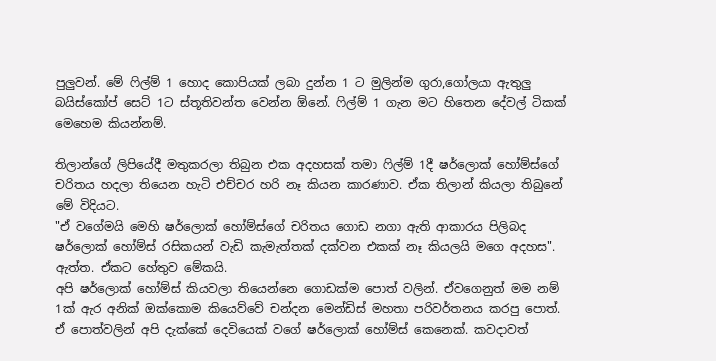පුලුවන්. මේ ෆිල්ම් 1 හොද කොපියක් ලබා දුන්න 1 ට මුලින්ම ගුරා,ගෝලයා ඇතුලු බයිස්කෝප් සෙට් 1ට ස්තූතිවන්ත වෙන්න ඕනේ. ෆිල්ම් 1 ගැන මට හිතෙන දේවල් ටිකක් මෙහෙම කියන්නම්.

තිලාන්ගේ ලිපියේදී මතුකරලා තිබුන එක අදහසක් තමා ෆිල්ම් 1දී ෂර්ලොක් හෝම්ස්ගේ චරිතය හදලා තියෙන හැටි එච්චර හරි නෑ කියන කාරණාව. ඒක තිලාන් කියලා තිබුනේ මේ විදියට.
"ඒ වගේමයි මෙහි ෂර්ලොක් හෝම්ස්ගේ චරිතය ගොඩ නගා ඇති ආකාරය පිලිබද ෂර්ලොක් හෝම්ස් රසිකයන් වැඩි කැමැත්තක් දක්වන එකක් නෑ කියලයි මගෙ අදහස". ඇත්ත. ඒකට හේතුව මේකයි.
අපි ෂර්ලොක් හෝම්ස් කියවලා තියෙන්නෙ ගොඩක්ම පොත් වලින්. ඒවගෙනුත් මම නම් 1ක් ඇර අනික් ඔක්කොම කියෙව්වේ චන්දන මෙන්ඩිස් මහතා පරිවර්තනය කරපු පොත්. ඒ පොත්වලින් අපි දැක්කේ දෙවියෙක් වගේ ෂර්ලොක් හෝම්ස් කෙනෙක්. කවදාවත්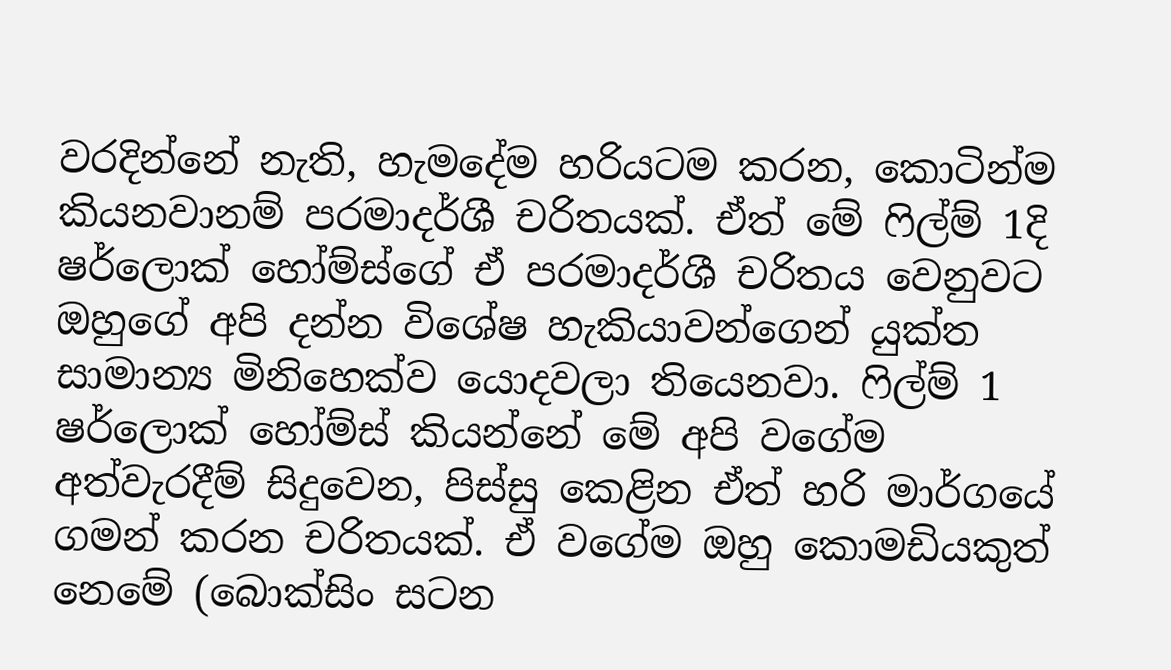වරදින්නේ නැති, හැමදේම හරියටම කරන, කොටින්ම කියනවානම් පරමාදර්ශී චරිතයක්. ඒත් මේ ෆිල්ම් 1දි ෂර්ලොක් හෝම්ස්ගේ ඒ පරමාදර්ශී චරිතය වෙනුවට ඔහුගේ අපි දන්න විශේෂ හැකියාවන්ගෙන් යුක්ත සාමාන්‍ය මිනිහෙක්ව යොදවලා තියෙනවා. ෆිල්ම් 1 ෂර්ලොක් හෝම්ස් කියන්නේ මේ අපි වගේම අත්වැරදීම් සිදුවෙන, පිස්සු කෙළින ඒත් හරි මාර්ගයේ ගමන් කරන චරිතයක්. ඒ වගේම ඔහු කොමඩියකුත් නෙමේ (බොක්සිං සටන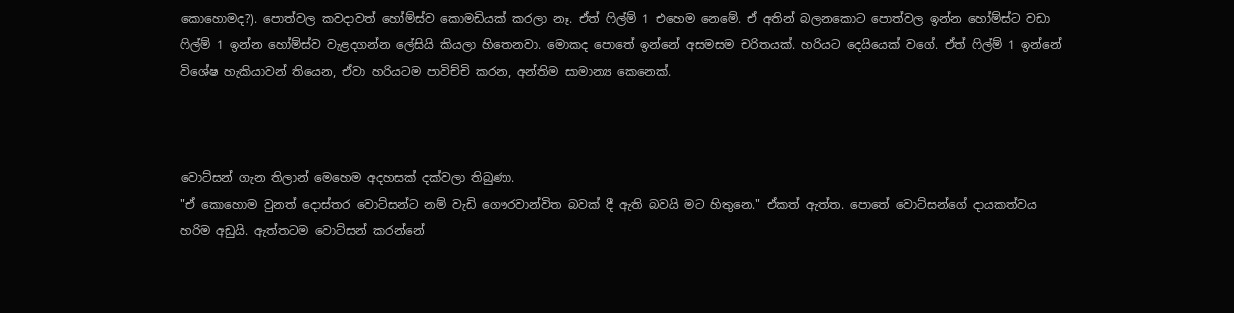කොහොමද?). පොත්වල කවදාවත් හෝම්ස්ව කොමඩියක් කරලා නෑ. ඒත් ෆිල්ම් 1 එහෙම නෙමේ. ඒ අතින් බලනකොට පොත්වල ඉන්න හෝම්ස්ට වඩා ෆිල්ම් 1 ඉන්න හෝම්ස්ව වැළදගන්න ලේසියි කියලා හිතෙනවා. මොකද පොතේ ඉන්නේ අසමසම චරිතයක්. හරියට දෙයියෙක් වගේ. ඒත් ෆිල්ම් 1 ඉන්නේ විශේෂ හැකියාවන් තියෙන, ඒවා හරියටම පාවිච්චි කරන, අන්තිම සාමාන්‍ය කෙනෙක්.



වොට්සන් ගැන තිලාන් මෙහෙම අදහසක් දක්වලා තිබුණා.
"ඒ කොහොම වුනත් දොස්තර වොට්සන්ට නම් වැඩි ගෞරවාන්විත බවක් දී ඇති බවයි මට හිතුනෙ." ඒකත් ඇත්ත. පොතේ වොට්සන්ගේ දායකත්වය හරිම අඩුයි. ඇත්තටම වොට්සන් කරන්නේ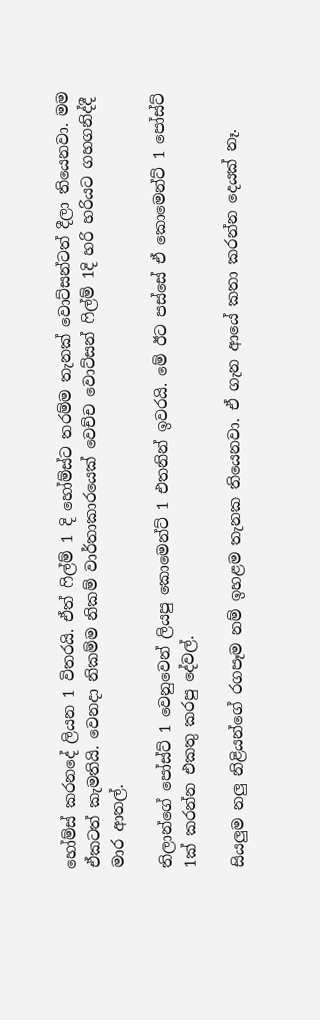හෝම්ස් කරනදේ ලියන 1 විතරයි. ඒත් ෆිල්ම් 1 දි හෝම්ස්ට තරම්ම තැනක් වොට්සන්ටත් දීලා තියෙනවා. මම ඒකටත් කැමතියි. වෙනදා නිකම්ම නිකම් වාර්තාකාරයෙක් වෙච්ච වොට්සන් ෆිල්ම් 1දි හරි හරියට ගහගනිද්දී මාර ආතල්.

තිලාන්ගේ පෝස්ට් 1 වෙනුවෙන් ලියපු කොමෙන්ට් 1 එතනින් ඉවරයි. මේ ඊට පස්සේ ඒ කොමෙන්ට් 1 පෝස්ට් 1ක් කරන්න එකතු කරපු දේවල්.

සියලුම නලු නිළියන්ගේ රගපෑම නම් ඉහළම තැනක තියෙනවා. ඒ ගැන ආයේ කතා කරන්න දෙයක් නෑ.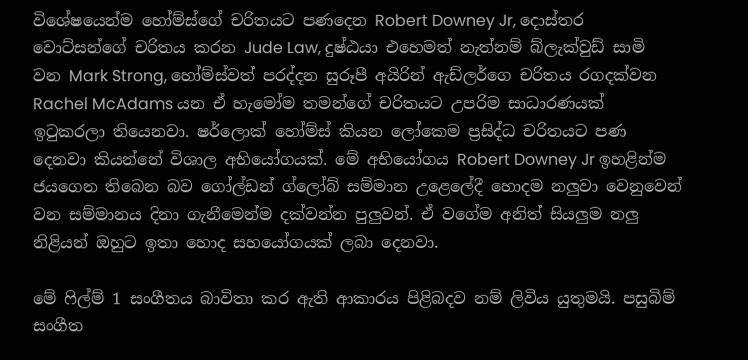විශේෂයෙන්ම හෝම්ස්ගේ චරිතයට පණදෙන Robert Downey Jr, දොස්තර වොට්සන්ගේ චරිතය කරන Jude Law, දුෂ්ඨයා එහෙමත් නැත්නම් බ්ලැක්වුඩ් සාමි වන Mark Strong, හෝම්ස්වත් පරද්දන සුරූපී අයිරින් ඇඩ්ලර්ගෙ චරිතය රගදක්වන Rachel McAdams යන ඒ හැමෝම තමන්ගේ චරිතයට උපරිම සාධාරණයක් ඉටුකරලා තියෙනවා. ෂර්ලොක් හෝම්ස් කියන ලෝකෙම ප්‍රසිද්ධ චරිතයට පණ දෙනවා කියන්නේ විශාල අභියෝගයක්. මේ අභියෝගය Robert Downey Jr ඉහළින්ම ජයගෙන තිබෙන බව ගෝල්ඩන් ග්ලෝබ් සම්මාන උළෙලේදී හොදම නලුවා වෙනුවෙන් වන සම්මානය දිනා ගැනීමෙන්ම දක්වන්න පුලුවන්. ඒ වගේම අනිත් සියලුම නලු නිළියන් ඔහුට ඉතා හොද සහයෝගයක් ලබා දෙනවා.

මේ ෆිල්ම් 1 සංගීතය බාවිතා කර ඇති ආකාරය පිළිබදව නම් ලිවිය යුතුමයි. පසුබිම් සංගීත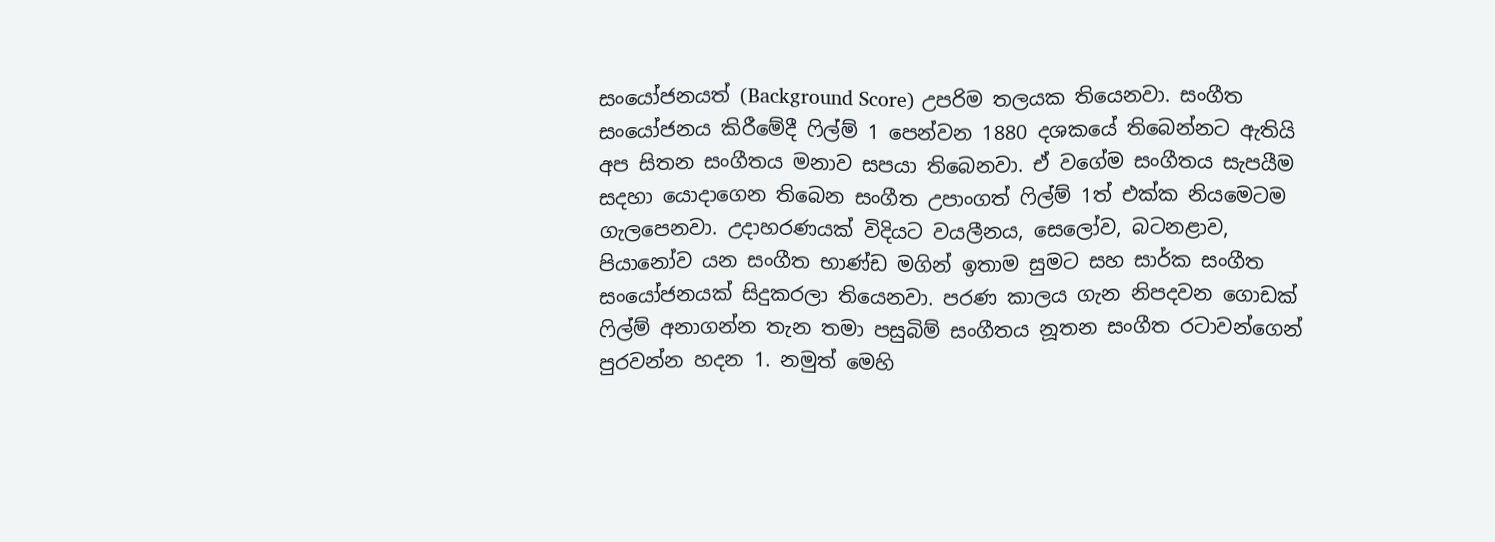සංයෝජනයත් (Background Score) උපරිම තලයක තියෙනවා. සංගීත සංයෝජනය කිරීමේදී ෆිල්ම් 1 පෙන්වන 1880 දශකයේ තිබෙන්නට ඇතියි අප සිතන සංගීතය මනාව සපයා තිබෙනවා. ඒ වගේම සංගීතය සැපයීම සදහා යොදාගෙන තිබෙන සංගීත උපාංගත් ෆිල්ම් 1ත් එක්ක නියමෙටම ගැලපෙනවා. උදාහරණයක් විදියට වයලීනය, සෙලෝව, බටනළාව, පියානෝව යන සංගීත භාණ්ඩ මගින් ඉතාම සුමට සහ සාර්ක සංගීත සංයෝජනයක් සිදුකරලා තියෙනවා. පරණ කාලය ගැන නිපදවන ගොඩක් ෆිල්ම් අනාගන්න තැන තමා පසුබිම් සංගීතය නූතන සංගීත රටාවන්ගෙන් පුරවන්න හදන 1. නමුත් මෙහි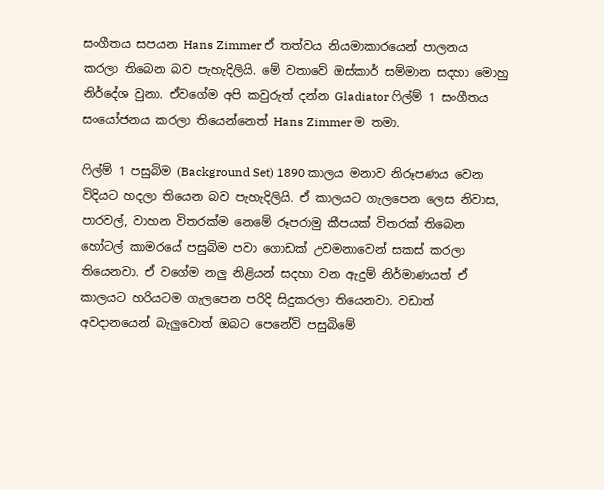සංගීතය සපයන Hans Zimmer ඒ තත්වය නියමාකාරයෙන් පාලනය කරලා තිබෙන බව පැහැදිලියි. මේ වතාවේ ඔස්කාර් සම්මාන සදහා මොහු නිර්දේශ වුනා. ඒවගේම අපි කවුරුත් දන්න Gladiator ෆිල්ම් 1 සංගීතය සංයෝජනය කරලා තියෙන්නෙත් Hans Zimmer ම තමා.

ෆිල්ම් 1 පසුබිම (Background Set) 1890 කාලය මනාව නිරූපණය වෙන විදියට හදලා තියෙන බව පැහැදිලියි. ඒ කාලයට ගැලපෙන ලෙස නිවාස, පාරවල්, වාහන විතරක්ම නෙමේ රූපරාමු කීපයක් විතරක් තිබෙන හෝටල් කාමරයේ පසුබිම පවා ගොඩක් උවමනාවෙන් සකස් කරලා තියෙනවා. ඒ වගේම නලු නිළියන් සදහා වන ඇදුම් නිර්මාණයත් ඒ කාලයට හරියටම ගැලපෙන පරිදි සිදුකරලා තියෙනවා. වඩාත් අවදානයෙන් බැලුවොත් ඔබට පෙනේවි පසුබිමේ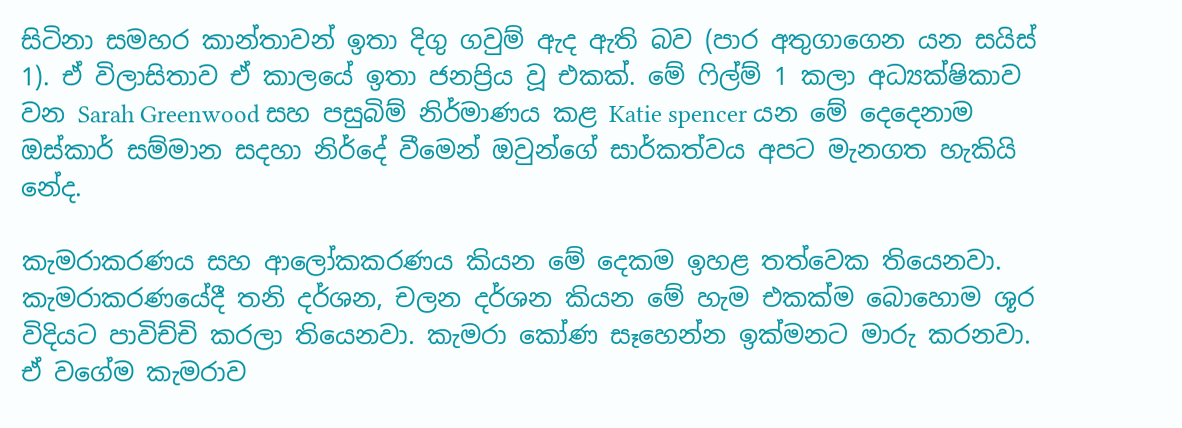සිටිනා සමහර කාන්තාවන් ඉතා දිගු ගවුම් ඇද ඇති බව (පාර අතුගාගෙන යන සයිස් 1). ඒ විලාසිතාව ඒ කාලයේ ඉතා ජනප්‍රිය වූ එකක්. මේ ෆිල්ම් 1 කලා අධ්‍යක්ෂිකාව වන Sarah Greenwood සහ පසුබිම් නිර්මාණය කළ Katie spencer යන මේ දෙදෙනාම ඔස්කාර් සම්මාන සදහා නිර්දේ වීමෙන් ඔවුන්ගේ සාර්කත්වය අපට මැනගත හැකියි නේද.

කැමරාකරණය සහ ආලෝකකරණය කියන මේ දෙකම ඉහළ තත්වෙක තියෙනවා. කැමරාකරණයේදී තනි දර්ශන, චලන දර්ශන කියන මේ හැම එකක්ම බොහොම ශූර විදියට පාවිච්චි කරලා තියෙනවා. කැමරා කෝණ සෑහෙන්න ඉක්මනට මාරු කරනවා. ඒ වගේම කැමරාව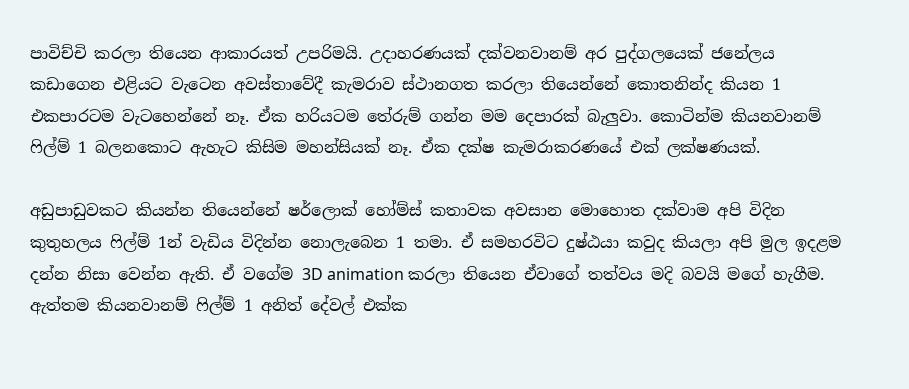පාවිච්චි කරලා තියෙන ආකාරයත් උපරිමයි. උදාහරණයක් දක්වනවානම් අර පුද්ගලයෙක් ජනේලය කඩාගෙන එළියට වැටෙන අවස්තාවේදී කැමරාව ස්ථානගත කරලා තියෙන්නේ කොතනින්ද කියන 1 එකපාරටම වැටහෙන්නේ නෑ. ඒක හරියටම තේරුම් ගන්න මම දෙපාරක් බැලුවා. කොටින්ම කියනවානම් ෆිල්ම් 1 බලනකොට ඇහැට කිසිම මහන්සියක් නෑ. ඒක දක්ෂ කැමරාකරණයේ එක් ලක්ෂණයක්.

අඩුපාඩුවකට කියන්න තියෙන්නේ ෂර්ලොක් හෝම්ස් කතාවක අවසාන මොහොත දක්වාම අපි විදින කුතුහලය ෆිල්ම් 1න් වැඩිය විදින්න නොලැබෙන 1 තමා. ඒ සමහරවිට දුෂ්ඨයා කවුද කියලා අපි මුල ඉදළම දන්න නිසා වෙන්න ඇති. ඒ වගේම 3D animation කරලා තියෙන ඒවාගේ තත්වය මදි බවයි මගේ හැගීම. ඇත්තම කියනවානම් ෆිල්ම් 1 අනිත් දේවල් එක්ක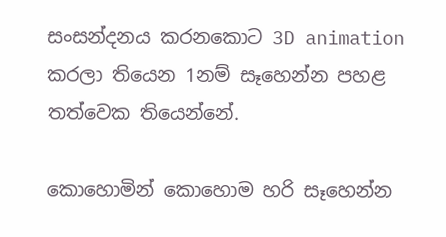සංසන්දනය කරනකොට 3D animation කරලා තියෙන 1නම් සෑහෙන්න පහළ තත්වෙක තියෙන්නේ.

කොහොමින් කොහොම හරි සෑහෙන්න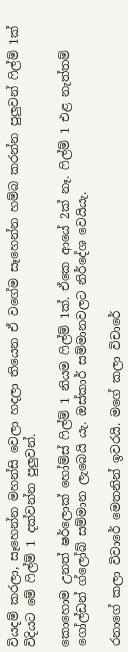වියදම් කරලා, සෑහෙන්න මහන්සි වෙලා හදලා තියෙන ඒ වගේම සෑහෙන්න හම්බ කරන්න පුලුවන් ෆිල්ම් 1ක් විදියට මේ ෆිල්ම් 1 දක්වන්න පුලුවන්.

කොහොම උනත් ෂර්ලොක් හෝම්ස් ෆිල්ම් 1 නියම ෆිල්ම් 1ක්. ඒකෙ ආයේ 2ක් නෑ. ෆිල්ම් 1 එළ නැත්තම් ගෝල්ඩන් ග්ලෝබ් සම්මාන ලැබෙයි යැ. ඔස්කාර් සම්මානවලට නිර්දේශ වෙයියැ.

රනාගේ කලා විවාරේ මෙතනින් ඉවරයි. මගේ කලා විචාරේ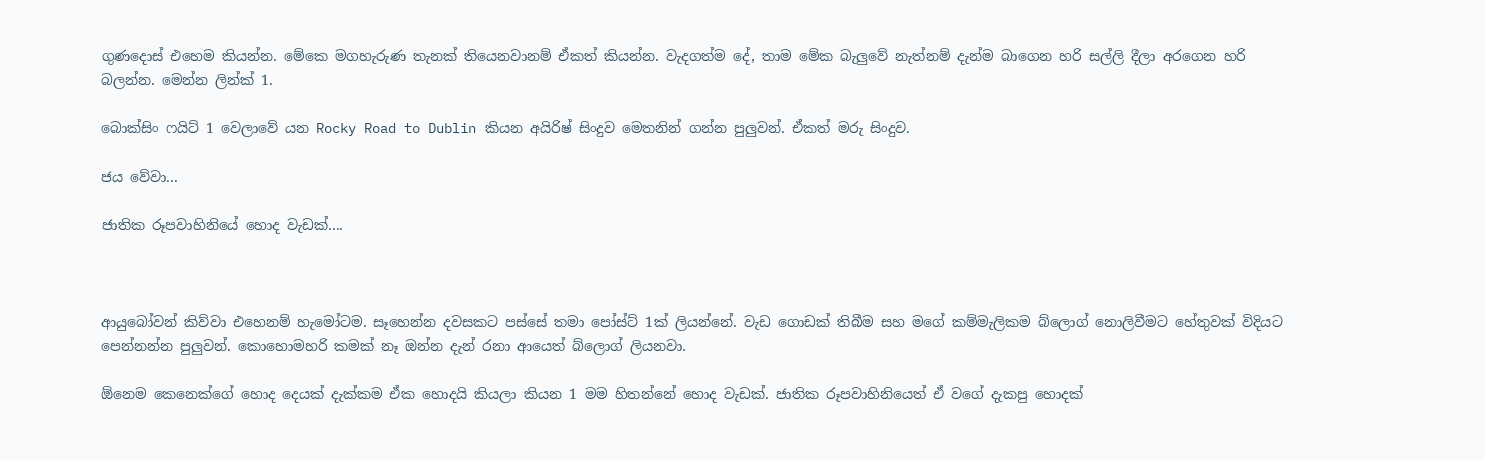ගුණදොස් එහෙම කියන්න. මේකෙ මගහැරුණ තැනක් තියෙනවානම් ඒකත් කියන්න. වැදගත්ම දේ, තාම මේක බැලුවේ නැත්නම් දැන්ම බාගෙන හරි සල්ලි දීලා අරගෙන හරි බලන්න. මෙන්න ලින්ක් 1.

බොක්සිං ෆයිට් 1 වෙලාවේ යන Rocky Road to Dublin කියන අයිරිෂ් සිංදුව මෙතනින් ගන්න පුලුවන්. ඒකත් මරු සිංදුව.

ජය වේවා...

ජාතික රූපවාහිනියේ හොද වැඩක්....



ආයුබෝවන් කිව්වා එහෙනම් හැමෝටම. සෑහෙන්න දවසකට පස්සේ තමා පෝස්ට් 1ක් ලියන්නේ. වැඩ ගොඩක් තිබීම සහ මගේ කම්මැලිකම බ්ලොග් නොලිවීමට හේතුවක් විදියට පෙන්නන්න පුලුවන්. කොහොමහරි කමක් නෑ ඔන්න දැන් රනා ආයෙත් බ්ලොග් ලියනවා.

ඕනෙම කෙනෙක්ගේ හොද දෙයක් දැක්කම ඒක හොදයි කියලා කියන 1 මම හිතන්නේ හොද වැඩක්. ජාතික රූපවාහිනියෙත් ඒ වගේ දැකපු හොදක්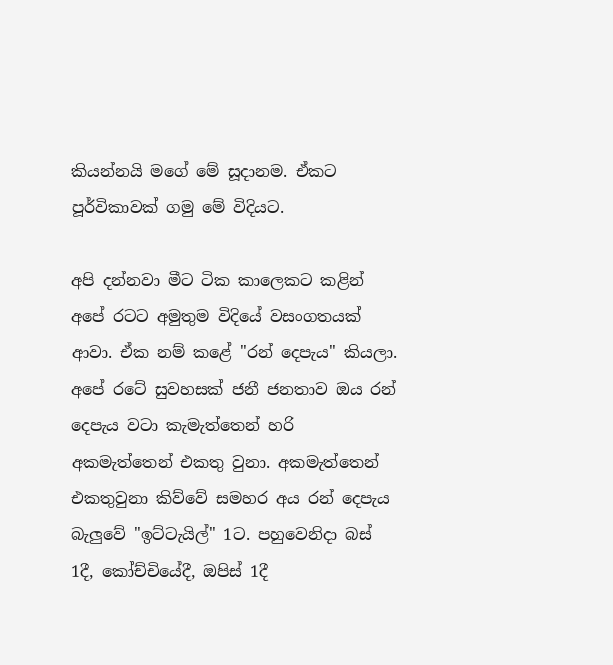කියන්නයි මගේ මේ සූදානම. ඒකට පූර්විකාවක් ගමු මේ විදියට.

අපි දන්නවා මීට ටික කාලෙකට කළින් අපේ රටට අමුතුම විදියේ වසංගතයක් ආවා. ඒක නම් කළේ "රන් දෙපැය" කියලා. අපේ රටේ සුවහසක් ජනී ජනතාව ඔය රන් දෙපැය වටා කැමැත්තෙන් හරි අකමැත්තෙන් එකතු වුනා. අකමැත්තෙන් එකතුවුනා කිව්වේ සමහර අය රන් දෙපැය බැලුවේ "ඉට්ටැයිල්" 1ට. පහුවෙනිදා බස් 1දී, කෝච්චියේදී, ඔපිස් 1දී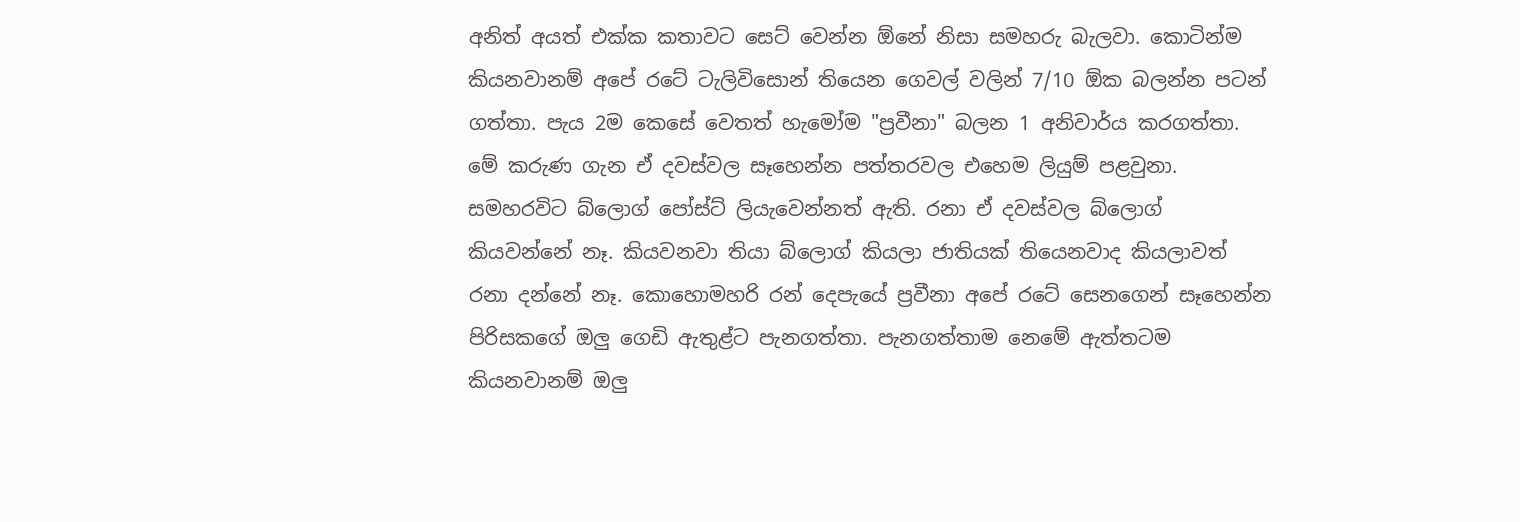අනිත් අයත් එක්ක කතාවට සෙට් වෙන්න ඕනේ නිසා සමහරු බැලවා. කොටින්ම කියනවානම් අපේ රටේ ටැලිවිසොන් තියෙන ගෙවල් වලින් 7/10 ඕක බලන්න පටන් ගත්තා. පැය 2ම කෙසේ වෙතත් හැමෝම "ප්‍රවීනා" බලන 1 අනිවාර්ය කරගත්තා. මේ කරුණ ගැන ඒ දවස්වල සෑහෙන්න පත්තරවල එහෙම ලියුම් පළවුනා. සමහරවිට බ්ලොග් පෝස්ට් ලියැවෙන්නත් ඇති. රනා ඒ දවස්වල බ්ලොග් කියවන්නේ නෑ. කියවනවා තියා බ්ලොග් කියලා ජාතියක් තියෙනවාද කියලාවත් රනා දන්නේ නෑ. කොහොමහරි රන් දෙපැයේ ප්‍රවීනා අපේ රටේ සෙනගෙන් සෑහෙන්න පිරිසකගේ ඔලු ගෙඩි ඇතුළ්ට පැනගත්තා. පැනගත්තාම නෙමේ ඇත්තටම කියනවානම් ඔලු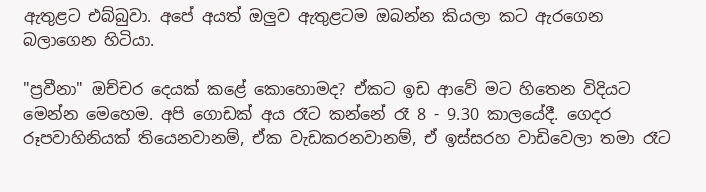ඇතුළට එබ්බුවා. අපේ අයත් ඔලුව ඇතුළටම ඔබන්න කියලා කට ඇරගෙන බලාගෙන හිටියා.

"ප්‍රවීනා" ඔච්චර දෙයක් කළේ කොහොමද? ඒකට ඉඩ ආවේ මට හිතෙන විදියට මෙන්න මෙහෙම. අපි ගොඩක් අය රෑට කන්නේ රෑ 8 - 9.30 කාලයේදී. ගෙදර රූපවාහිනියක් තියෙනවානම්, ඒක වැඩකරනවානම්, ඒ ඉස්සරහ වාඩිවෙලා තමා රෑට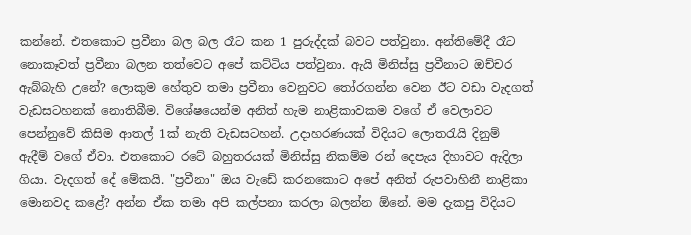කන්නේ. එතකොට ප්‍රවීනා බල බල රෑට කන 1 පුරුද්දක් බවට පත්වුනා. අන්තිමේදී රෑට නොකෑවත් ප්‍රවීනා බලන තත්වෙට අපේ කට්ටිය පත්වුනා. ඇයි මිනිස්සු ප්‍රවීනාට ඔච්චර ඇබ්බැහි උනේ? ලොකුම හේතුව තමා ප්‍රවීනා වෙනුවට තෝරගන්න වෙන ඊට වඩා වැදගත් වැඩසටහනක් නොතිබීම. විශේෂයෙන්ම අනිත් හැම නාළිකාවකම වගේ ඒ වෙලාවට පෙන්නුවේ කිසිම ආතල් 1ක් නැති වැඩසටහන්. උදාහරණයක් විදියට ලොතරැයි දිනුම් ඇදීම් වගේ ඒවා. එතකොට රටේ බහුතරයක් මිනිස්සු නිකම්ම රන් දෙපැය දිහාවට ඇදිලා ගියා. වැදගත් දේ මේකයි. "ප්‍රවීනා" ඔය වැඩේ කරනකොට අපේ අනිත් රුපවාහිනී නාළිකා මොනවද කළේ? අන්න ඒක තමා අපි කල්පනා කරලා බලන්න ඕනේ. මම දැකපු විදියට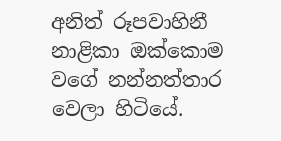අනිත් රූපවාහිනී නාළිකා ඔක්කොම වගේ නන්නත්තාර වෙලා හිටියේ.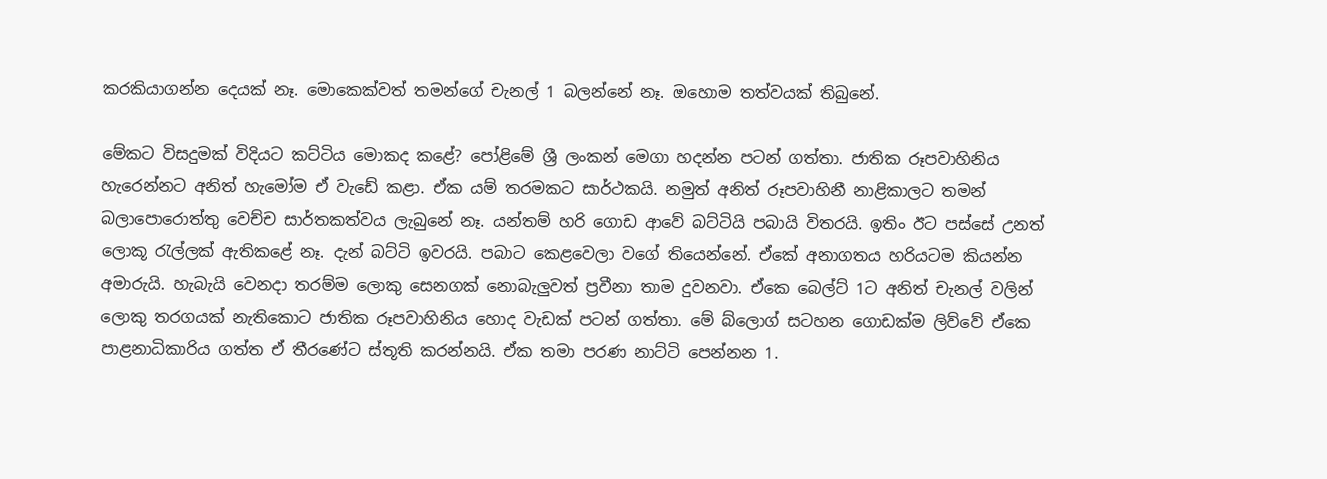කරකියාගන්න දෙයක් නෑ. මොකෙක්වත් තමන්ගේ චැනල් 1 බලන්නේ නෑ. ඔහොම තත්වයක් තිබුනේ.

මේකට විසදුමක් විදියට කට්ටිය මොකද කළේ? පෝළිමේ ශ්‍රී ලංකන් මෙගා හදන්න පටන් ගත්තා. ජාතික රූපවාහිනිය හැරෙන්නට අනිත් හැමෝම ඒ වැඩේ කළා. ඒක යම් තරමකට සාර්ථකයි. නමුත් අනිත් රූපවාහිනී නාළිකාලට තමන් බලාපොරොත්තු වෙච්ච සාර්තකත්වය ලැබුනේ නෑ. යන්තම් හරි ගොඩ ආවේ බට්ටියි පබායි විතරයි. ඉතිං ඊට පස්සේ උනත් ලොකූ රැල්ලක් ඇතිකළේ නෑ. දැන් බට්ටි ඉවරයි. පබාට කෙළවෙලා වගේ තියෙන්නේ. ඒකේ අනාගතය හරියටම කියන්න අමාරුයි. හැබැයි වෙනදා තරම්ම ලොකු සෙනගක් නොබැලුවත් ප්‍රවීනා තාම දුවනවා. ඒකෙ බෙල්ට් 1ට අනිත් චැනල් වලින් ලොකු තරගයක් නැතිකොට ජාතික රූපවාහිනිය හොද වැඩක් පටන් ගත්තා. මේ බ්ලොග් සටහන ගොඩක්ම ලිව්වේ ඒකෙ පාළනාධිකාරිය ගත්ත ඒ තීරණේට ස්තූති කරන්නයි. ඒක තමා පරණ නාට්ටි පෙන්නන 1.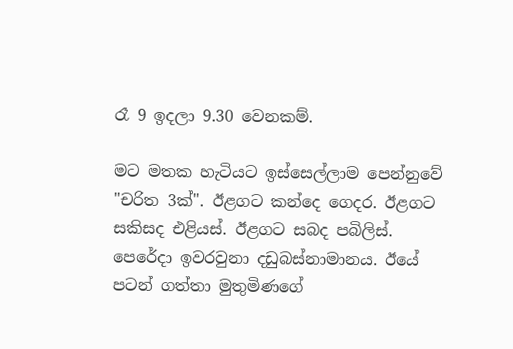රෑ 9 ඉදලා 9.30 වෙනකම්.

මට මතක හැටියට ඉස්සෙල්ලාම පෙන්නුවේ "චරිත 3ක්". ඊළගට කන්දෙ ගෙදර. ඊළගට සකිසද එළියස්. ඊළගට සබද පබිලිස්. පෙරේදා ඉවරවුනා දඩුබස්නාමානය. ඊයේ පටන් ගත්තා මුතුමිණගේ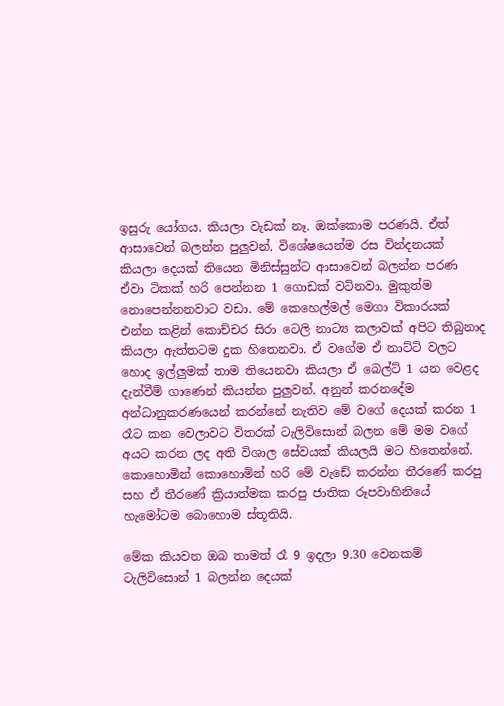ඉසුරු යෝගය. කියලා වැඩක් නෑ. ඔක්කොම පරණයි. ඒත් ආසාවෙන් බලන්න පුලුවන්. විශේෂයෙන්ම රස වින්දනයක් කියලා දෙයක් තියෙන මිනිස්සුන්ට ආසාවෙන් බලන්න පරණ ඒවා ටිකක් හරි පෙන්නන 1 ගොඩක් වටිනවා. මුකුත්ම නොපෙන්නනවාට වඩා. මේ කෙහෙල්මල් මෙගා විකාරයක් එන්න කළින් කොච්චර සිරා ටෙලි නාට්‍ය කලාවක් අපිට තිබුනාද කියලා ඇත්තටම දුක හිතෙනවා. ඒ වගේම ඒ නාට්ටි වලට හොද ඉල්ලුමක් තාම තියෙනවා කියලා ඒ බෙල්ට් 1 යන වෙළද දැන්වීම් ගාණෙන් කියන්න පුලුවන්. අනුන් කරනදේම අන්ධානුකරණයෙන් කරන්නේ නැතිව මේ වගේ දෙයක් කරන 1 රෑට කන වෙලාවට විතරක් ටැලිවිසොන් බලන මේ මම වගේ අයට කරන ලද අති විශාල සේවයක් කියලයි මට හිතෙන්නේ. කොහොමින් කොහොමින් හරි මේ වැඩේ කරන්න තීරණේ කරපු සහ ඒ තීරණේ ක්‍රියාත්මක කරපු ජාතික රූපවාහිනියේ හැමෝටම බොහොම ස්තූතියි.

මේක කියවන ඔබ තාමත් රෑ 9 ඉදලා 9.30 වෙනකම් ටැලිවිසොන් 1 බලන්න දෙයක්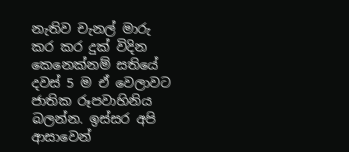නැතිව චැනල් මාරු කර කර දුක් විදින කෙනෙක්නම් සතියේ දවස් 5 ම ඒ වෙලාවට ජාතික රූපවාහිනිය බලන්න. ඉස්සර අපි ආසාවෙන්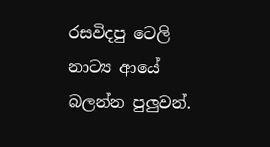රසවිදපු ටෙලි නාට්‍ය ආයේ බලන්න පුලුවන්.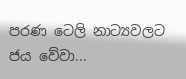පරණ ටෙලි නාට්‍යවලට ජය වේවා...